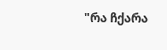"რა ჩქარა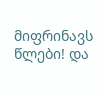მიფრინავს წლები! და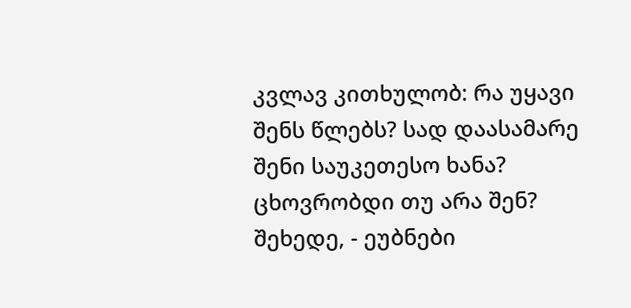კვლავ კითხულობ: რა უყავი შენს წლებს? სად დაასამარე შენი საუკეთესო ხანა? ცხოვრობდი თუ არა შენ? შეხედე, - ეუბნები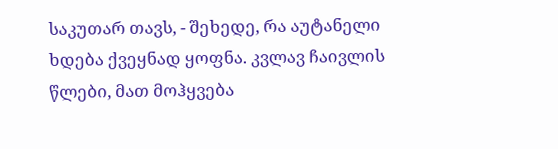საკუთარ თავს, - შეხედე, რა აუტანელი ხდება ქვეყნად ყოფნა. კვლავ ჩაივლის წლები, მათ მოჰყვება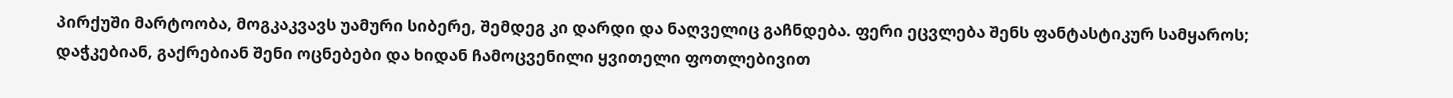პირქუში მარტოობა, მოგკაკვავს უამური სიბერე, შემდეგ კი დარდი და ნაღველიც გაჩნდება. ფერი ეცვლება შენს ფანტასტიკურ სამყაროს; დაჭკებიან, გაქრებიან შენი ოცნებები და ხიდან ჩამოცვენილი ყვითელი ფოთლებივით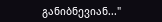განიბნევიან..."